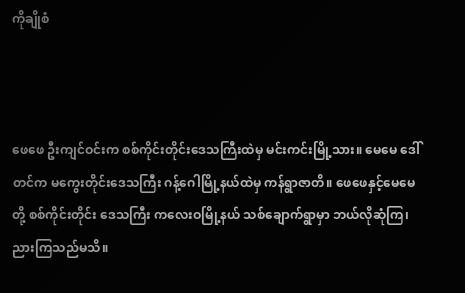ကိုချိုစံ



ဖေဖေ ဦးကျင်ဝင်းက စစ်ကိုင်းတိုင်းဒေသကြီးထဲမှ မင်းကင်းမြို့သား။ မေမေ ဒေါ်တင်က မကွေးတိုင်းဒေသကြီး ဂန့်ဂေါမြို့နယ်ထဲမှ ကန်ရွာဇာတိ။ ဖေဖေနှင့်မေမေတို့ စစ်ကိုင်းတိုင်း ဒေသကြီး ကလေးဝမြို့နယ် သစ်ချောက်ရွာမှာ ဘယ်လိုဆုံကြ၊ ညားကြသည်မသိ။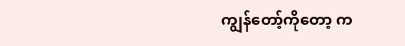ကျွန်တော့်ကိုတော့ က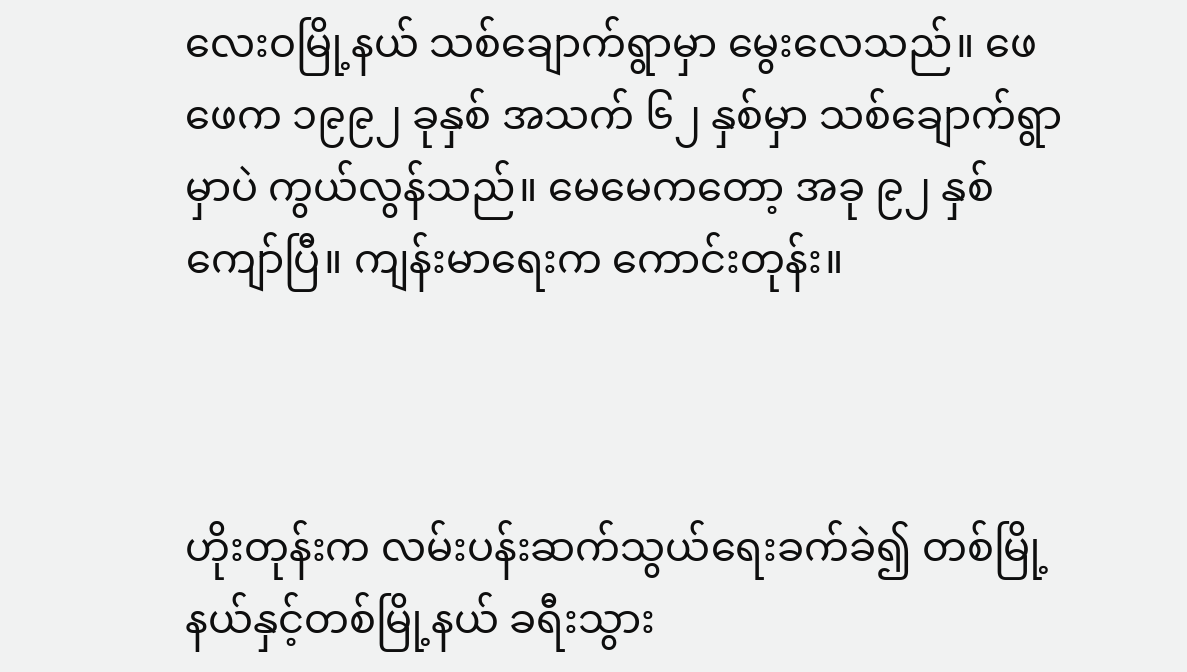လေးဝမြို့နယ် သစ်ချောက်ရွာမှာ မွေးလေသည်။ ဖေဖေက ၁၉၉၂ ခုနှစ် အသက် ၆၂ နှစ်မှာ သစ်ချောက်ရွာမှာပဲ ကွယ်လွန်သည်။ မေမေကတော့ အခု ၉၂ နှစ် ကျော်ပြီ။ ကျန်းမာရေးက ကောင်းတုန်း။



ဟိုးတုန်းက လမ်းပန်းဆက်သွယ်ရေးခက်ခဲ၍ တစ်မြို့နယ်နှင့်တစ်မြို့နယ် ခရီးသွား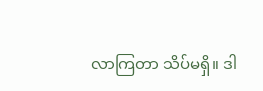လာကြတာ သိပ်မရှိ။ ဒါ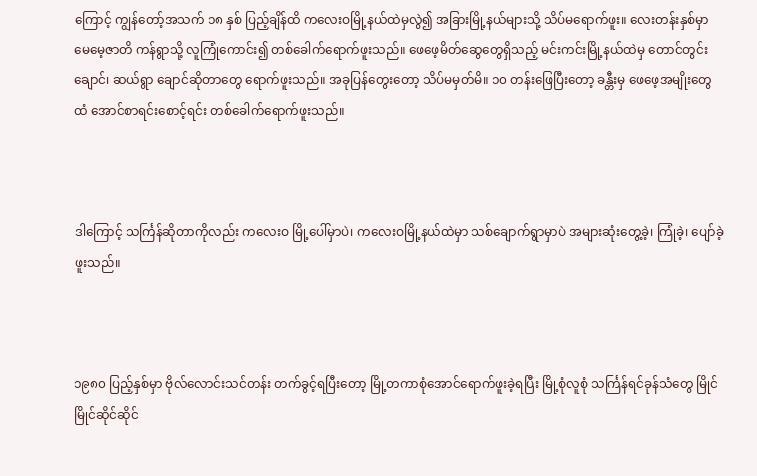ကြောင့် ကျွန်တော့်အသက် ၁၈ နှစ် ပြည့်ချိန်ထိ ကလေးဝမြို့နယ်ထဲမှလွဲ၍ အခြားမြို့နယ်များသို့ သိပ်မရောက်ဖူး။ လေးတန်းနှစ်မှာ မေမေ့ဇာတိ ကန်ရွာသို့ လူကြုံကောင်း၍ တစ်ခေါက်ရောက်ဖူးသည်။ ဖေဖေ့မိတ်ဆွေတွေရှိသည့် မင်းကင်းမြို့နယ်ထဲမှ တောင်တွင်းချောင်၊ ဆယ်ရွာ ချောင်ဆိုတာတွေ ရောက်ဖူးသည်။ အခုပြန်တွေးတော့ သိပ်မမှတ်မိ။ ၁၀ တန်းဖြေပြီးတော့ ခန္တီးမှ ဖေဖေ့အမျိုးတွေထံ အောင်စာရင်းစောင့်ရင်း တစ်ခေါက်ရောက်ဖူးသည်။



ဒါကြောင့် သင်္ကြန်ဆိုတာကိုလည်း ကလေးဝ မြို့ပေါ်မှာပဲ၊ ကလေးဝမြို့နယ်ထဲမှာ သစ်ချောက်ရွာမှာပဲ အများဆုံးတွေ့ခဲ့၊ ကြုံခဲ့၊ ပျော်ခဲ့ဖူးသည်။



၁၉၈၀ ပြည့်နှစ်မှာ ဗိုလ်လောင်းသင်တန်း တက်ခွင့်ရပြီးတော့ မြို့တကာစုံအောင်ရောက်ဖူးခဲ့ရပြီး မြို့စုံလူစုံ သင်္ကြန်ရင်ခုန်သံတွေ မြိုင်မြိုင်ဆိုင်ဆိုင်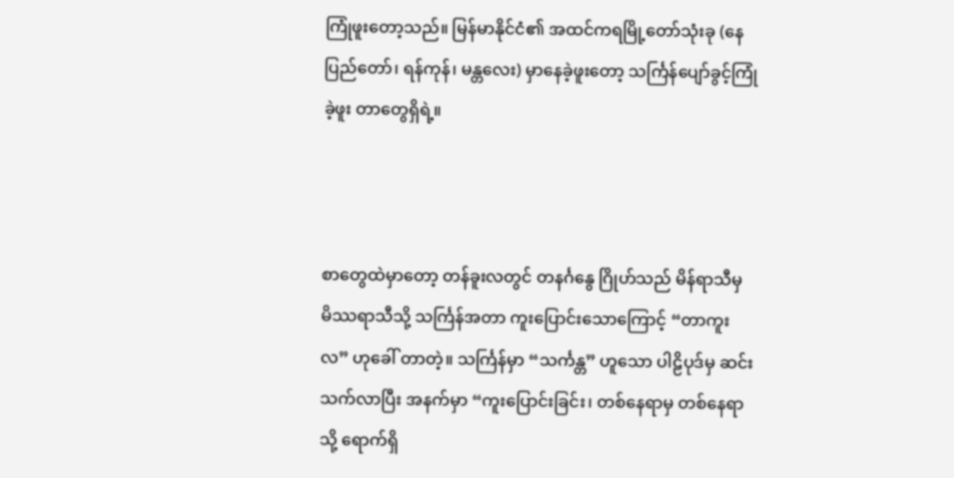ကြုံဖူးတော့သည်။ မြန်မာနိုင်ငံ၏ အထင်ကရမြို့တော်သုံးခု (နေပြည်တော်၊ ရန်ကုန်၊ မန္တလေး) မှာနေခဲ့ဖူးတော့ သင်္ကြန်ပျော်ခွင့်ကြုံခဲ့ဖူး တာတွေရှိရဲ့။



စာတွေထဲမှာတော့ တန်ခူးလတွင် တနင်္ဂနွေ ဂြိုဟ်သည် မိန်ရာသီမှ မိဿရာသီသို့ သင်္ကြန်အတာ ကူးပြောင်းသောကြောင့် “တာကူးလ” ဟုခေါ် တာတဲ့။ သင်္ကြန်မှာ “သင်္ကန္တ” ဟူသော ပါဠိပုဒ်မှ ဆင်းသက်လာပြီး အနက်မှာ “ကူးပြောင်းခြင်း၊ တစ်နေရာမှ တစ်နေရာသို့ ရောက်ရှိ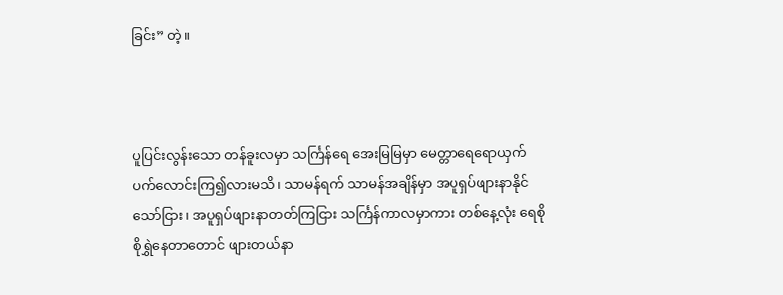ခြင်း” တဲ့။



ပူပြင်းလွန်းသော တန်ခူးလမှာ သင်္ကြန်ရေ အေးမြမြမှာ မေတ္တာရေရောယှက် ပက်လောင်းကြ၍လားမသိ၊ သာမန်ရက် သာမန်အချိန်မှာ အပူရှပ်ဖျားနာနိုင်သော်ငြား၊ အပူရှပ်ဖျားနာတတ်ကြငြား သင်္ကြန်ကာလမှာကား တစ်နေ့လုံး ရေစိုစိုရွှဲနေတာတောင် ဖျားတယ်နာ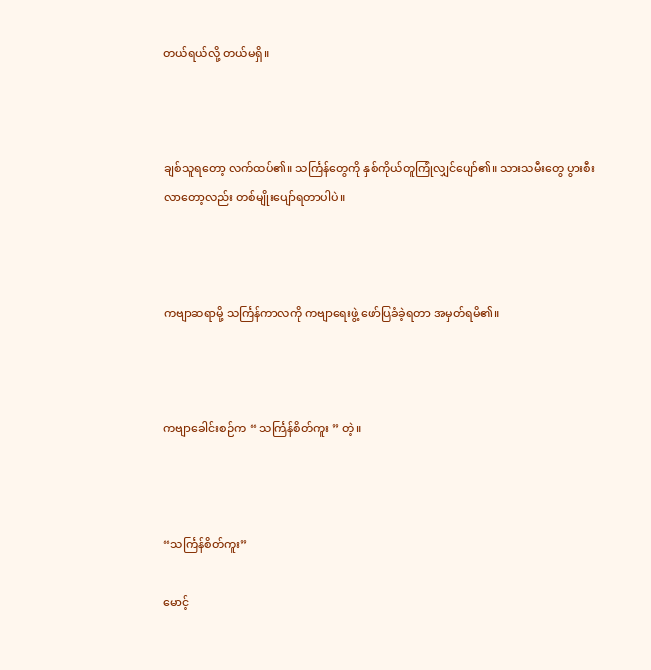တယ်ရယ်လို့ တယ်မရှိ။



ချစ်သူရတော့ လက်ထပ်၏။ သင်္ကြန်တွေကို နှစ်ကိုယ်တူကြုံလျှင်ပျော်၏။ သားသမီးတွေ ပွားစီးလာတော့လည်း တစ်မျိုးပျော်ရတာပါပဲ။



ကဗျာဆရာမို့ သင်္ကြန်ကာလကို ကဗျာရေးဖွဲ့ ဖော်ပြခံခဲ့ရတာ အမှတ်ရမိ၏။



ကဗျာခေါင်းစဉ်က “ သင်္ကြန်စိတ်ကူး ” တဲ့။



“သင်္ကြန်စိတ်ကူး”

မောင့်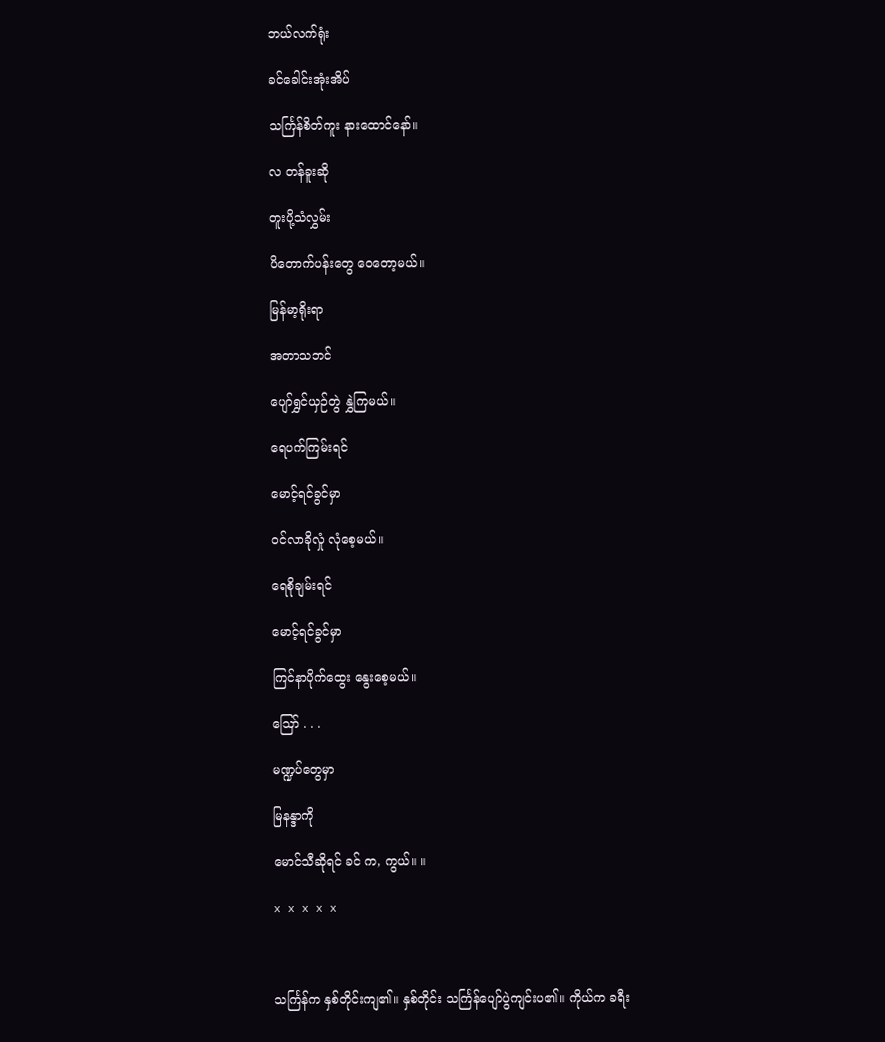ဘယ်လက်ရုံး

ခင်ခေါင်းအုံးအိပ်

သင်္ကြန်စိတ်ကူး နားထောင်နော်။

လ တန်ခူးဆို

တူးပို့သံလွှမ်း

ပိတောက်ပန်းတွေ ဝေတော့မယ်။

မြန်မာ့ရိုးရာ

အတာသဘင်

ပျော်ရွှင်ယှဉ်တွဲ နွှဲကြမယ်။

ရေပက်ကြမ်းရင်

မောင့်ရင်ခွင်မှာ

ဝင်လာခိုလှုံ လုံစေ့မယ်။

ရေစိုချမ်းရင်

မောင့်ရင်ခွင်မှာ

ကြင်နာပိုက်ထွေး ‌နွေးစေ့မယ်။

ဪ . . .

မဏ္ဍပ်တွေမှာ

မြနန္ဒာကို

မောင်သီဆိုရင် ခင် က, ကွယ်။ ။

x x x x x



သင်္ကြန်က နှစ်တိုင်းကျ၏။ နှစ်တိုင်း သင်္ကြန်ပျော်ပွဲကျင်းပ၏။ ကိုယ်က ခရီး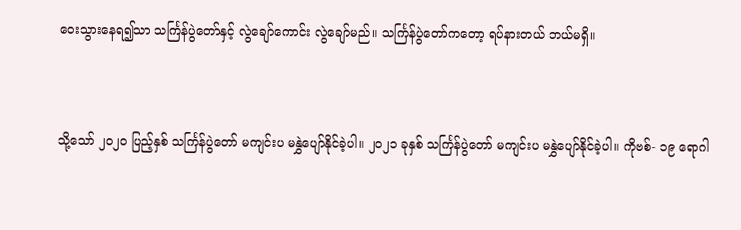ဝေးသွားနေရ၍သာ သင်္ကြန်ပွဲတော်နှင့် လွဲချော်ကောင်း လွဲချော်မည်။ သင်္ကြန်ပွဲတော်ကတော့ ရပ်နားတယ် ဘယ်မရှိ။



သို့သော် ၂၀၂၀ ပြည့်နှစ် သင်္ကြန်ပွဲတော် မကျင်းပ မနွှဲပျော်နိုင်ခဲ့ပါ။ ၂၀၂၁ ခုနှစ် သင်္ကြန်ပွဲတော် မကျင်းပ မနွှဲပျော်နိုင်ခဲ့ပါ။ ကိုဗစ်- ၁၉ ရောဂါ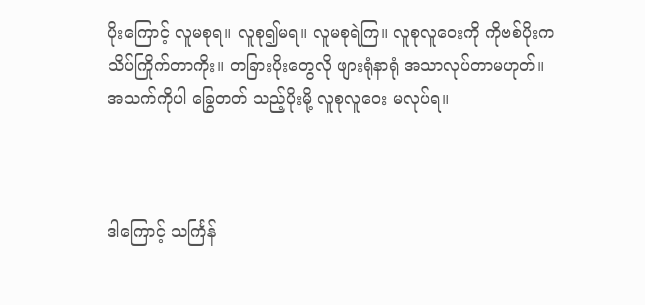ပိုးကြောင့် လူမစုရ။ လူစု၍မရ။ လူမစုရဲကြ။ လူစုလူဝေးကို ကိုဗစ်ပိုးက သိပ်ကြိုက်တာကိုး။ တခြားပိုးတွေလို ဖျားရုံနာရုံ အသာလုပ်တာမဟုတ်။ အသက်ကိုပါ ခြွေတတ် သည့်ပိုးမို့ လူစုလူဝေး မလုပ်ရ။



ဒါကြောင့် သင်္ကြန်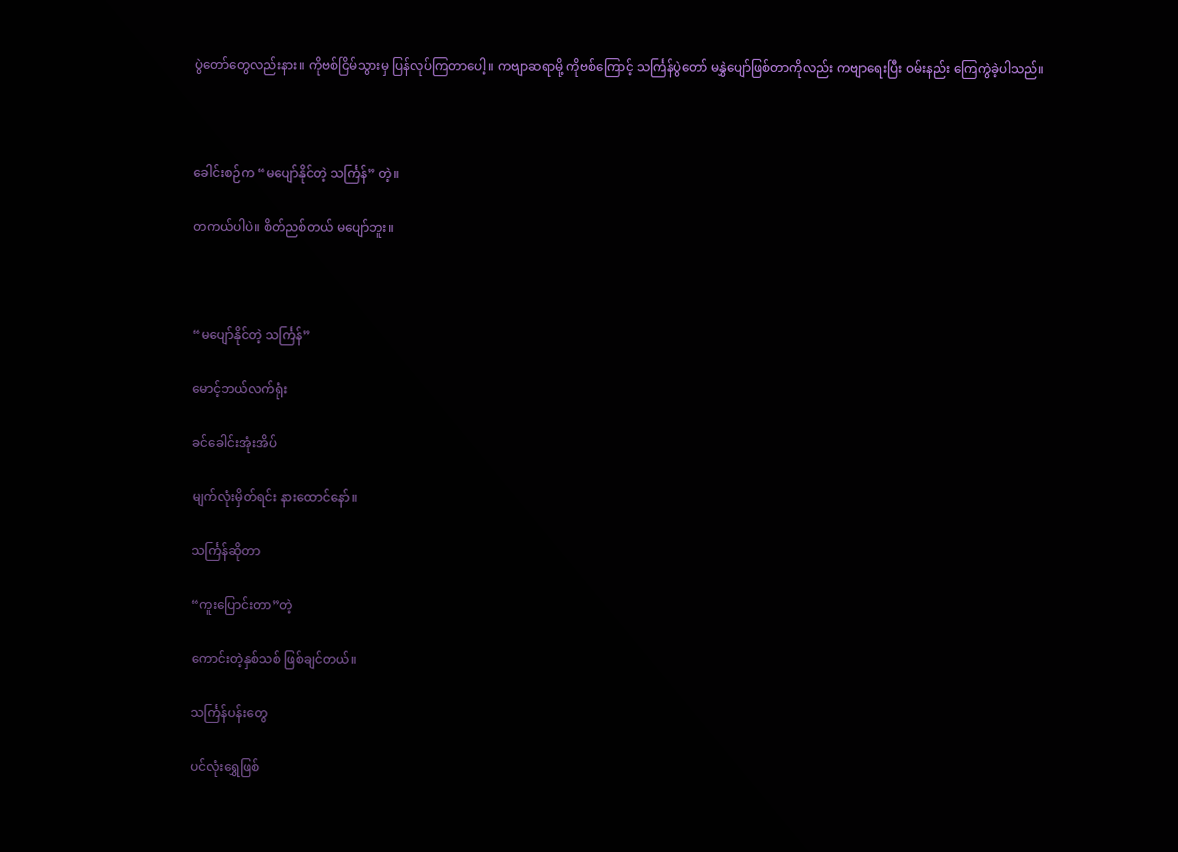ပွဲတော်တွေလည်းနား။ ကိုဗစ်ငြိမ်သွားမှ ပြန်လုပ်ကြတာပေါ့။ ကဗျာဆရာမို့ ကိုဗစ်ကြောင့် သင်္ကြန်ပွဲတော် မနွှဲပျော်ဖြစ်တာကိုလည်း ကဗျာရေးပြီး ဝမ်းနည်း ကြေကွဲခဲ့ပါသည်။



ခေါင်းစဉ်က “မပျော်နိုင်တဲ့ သင်္ကြန်” တဲ့။

တကယ်ပါပဲ။ စိတ်ညစ်တယ် မပျော်ဘူး။



“မပျော်နိုင်တဲ့ သင်္ကြန်”

မောင့်ဘယ်လက်ရုံး

ခင်ခေါင်းအုံးအိပ်

မျက်လုံးမှိတ်ရင်း နားထောင်နော်။

သင်္ကြန်ဆိုတာ

“ကူးပြောင်းတာ”တဲ့

ကောင်းတဲ့နှစ်သစ် ဖြစ်ချင်တယ်။

သင်္ကြန်ပန်းတွေ

ပင်လုံးရွှေဖြစ်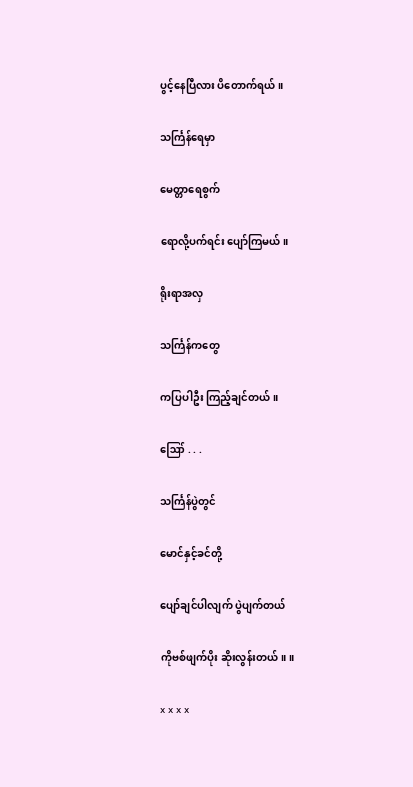ပွင့်နေပြီလား ပိတောက်ရယ်။

သင်္ကြန်ရေမှာ

မေတ္တာရေစွက်

ရောလို့ပက်ရင်း ပျော်ကြမယ်။

ရိုးရာအလှ

သင်္ကြန်ကတွေ

ကပြပါဦး ကြည့်ချင်တယ်။

ဪ . . .

သင်္ကြန်ပွဲတွင်

မောင်နှင့်ခင်တို့

ပျော်ချင်ပါလျက် ပွဲပျက်တယ်

ကိုဗစ်ဖျက်ပိုး ဆိုးလွန်းတယ်။ ။

x x x x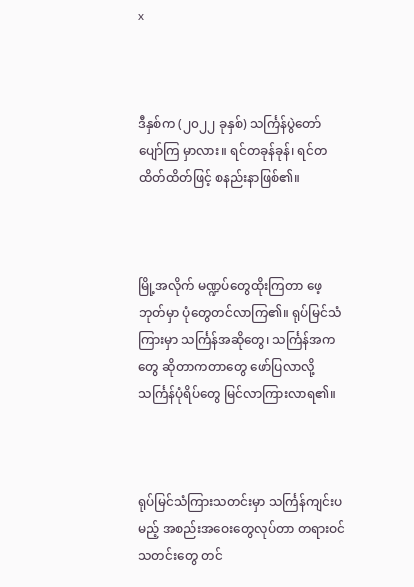x



ဒီနှစ်က (၂၀၂၂ ခုနှစ်) သင်္ကြန်ပွဲတော် ပျော်ကြ မှာလား။ ရင်တခုန်ခုန်၊ ရင်တထိတ်ထိတ်ဖြင့် စနည်းနာဖြစ်၏။



မြို့အလိုက် မဏ္ဍပ်တွေထိုးကြတာ ဖေ့ဘုတ်မှာ ပုံတွေတင်လာကြ၏။ ရုပ်မြင်သံကြားမှာ သင်္ကြန်အဆိုတွေ၊ သင်္ကြန်အကတွေ ဆိုတာကတာတွေ ဖော်ပြလာလို့ သင်္ကြန်ပုံရိပ်တွေ မြင်လာကြားလာရ၏။



ရုပ်မြင်သံကြားသတင်းမှာ သင်္ကြန်ကျင်းပမည့် အစည်းအဝေးတွေလုပ်တာ တရားဝင်သတင်းတွေ တင်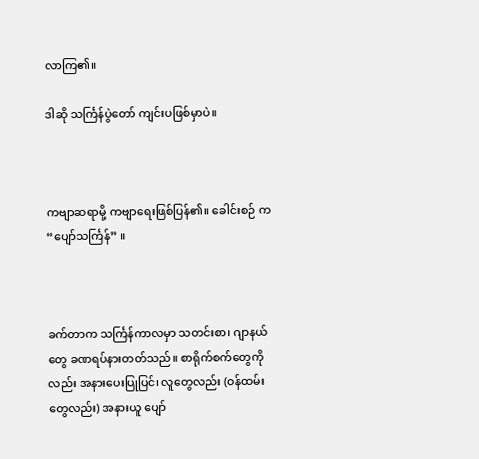လာကြ၏။

ဒါဆို သင်္ကြန်ပွဲတော် ကျင်းပဖြစ်မှာပဲ။



ကဗျာဆရာမို့ ကဗျာရေးဖြစ်ပြန်၏။ ခေါင်းစဉ် က “ပျော်သင်္ကြန်” ။



ခက်တာက သင်္ကြန်ကာလမှာ သတင်းစာ၊ ဂျာနယ်တွေ ခဏရပ်နားတတ်သည်။ စာရိုက်စက်တွေကိုလည်း အနားပေးပြုပြင်၊ လူတွေလည်း (ဝန်ထမ်းတွေလည်း) အနားယူ ပျော်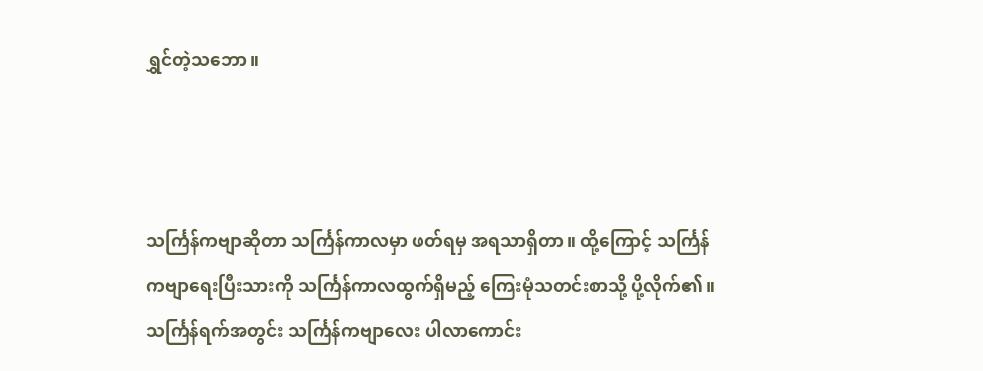ရွှင်တဲ့သဘော။



သင်္ကြန်ကဗျာဆိုတာ သင်္ကြန်ကာလမှာ ဖတ်ရမှ အရသာရှိတာ။ ထို့ကြောင့် သင်္ကြန်ကဗျာရေးပြီးသားကို သင်္ကြန်ကာလထွက်ရှိမည့် ကြေးမုံသတင်းစာသို့ ပို့လိုက်၏။ သင်္ကြန်ရက်အတွင်း သင်္ကြန်ကဗျာလေး ပါလာကောင်း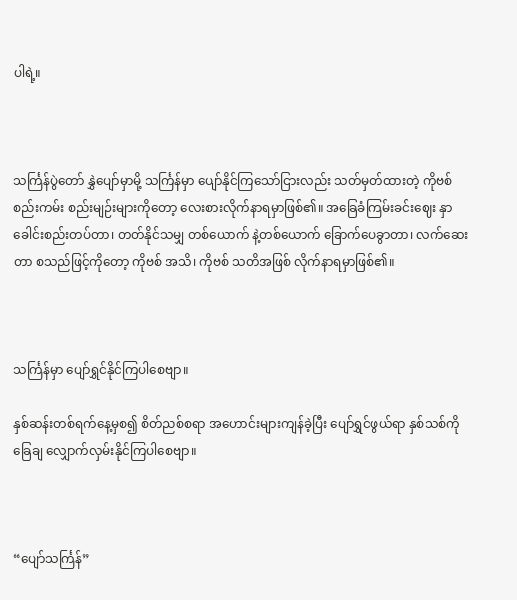ပါရဲ့။



သင်္ကြန်ပွဲတော် နွှဲပျော်မှာမို့ သင်္ကြန်မှာ ပျော်နိုင်ကြသော်ငြားလည်း သတ်မှတ်ထားတဲ့ ကိုဗစ်စည်းကမ်း စည်းမျဉ်းများကိုတော့ လေးစားလိုက်နာရမှာဖြစ်၏။ အခြေခံကြမ်းခင်းဈေး နှာခေါင်းစည်းတပ်တာ၊ တတ်နိုင်သမျှ တစ်ယောက် နဲ့တစ်ယောက် ခြောက်ပေခွာတာ၊ လက်ဆေးတာ စသည်ဖြင့်ကိုတော့ ကိုဗစ် အသိ၊ ကိုဗစ် သတိအဖြစ် လိုက်နာရမှာဖြစ်၏။



သင်္ကြန်မှာ ပျော်ရွှင်နိုင်ကြပါစေဗျာ။

နှစ်ဆန်းတစ်ရက်နေ့မှစ၍ စိတ်ညစ်စရာ အဟောင်းများကျန်ခဲ့ပြီး ပျော်ရွှင်ဖွယ်ရာ နှစ်သစ်ကို ခြေချ လျှောက်လှမ်းနိုင်ကြပါစေဗျာ။



“ပျော်သင်္ကြန်”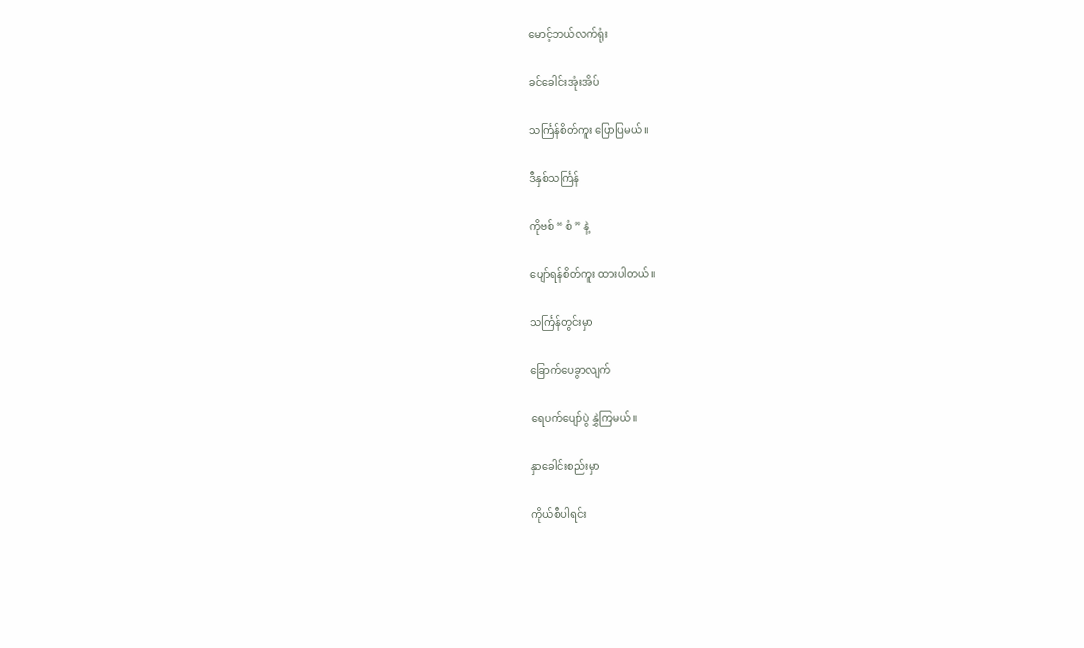မောင့်ဘယ်လက်ရုံး

ခင်ခေါင်းအုံးအိပ်

သင်္ကြန်စိတ်ကူး ပြောပြမယ်။

ဒီနှစ်သင်္ကြန်

ကိုဗစ် “ စံ ” နဲ့

ပျော်ရန်စိတ်ကူး ထားပါတယ်။

သင်္ကြန်တွင်းမှာ

ခြောက်ပေခွာလျက်

ရေပက်ပျော်ပွဲ နွှဲကြမယ်။

နှာခေါင်းစည်းမှာ

ကိုယ်စီပါရင်း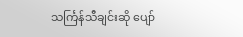သင်္ကြန်သီချင်းဆို ပျော်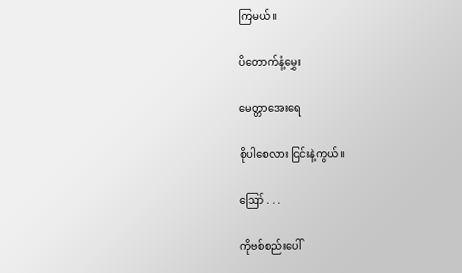ကြမယ်။

ပိတောက်နံ့မွှေး

မေတ္တာအေးရေ

စိုပါစေလား ငြင်းနဲ့ကွယ်။

ဪ . . .

ကိုဗစ်စည်းပေါ်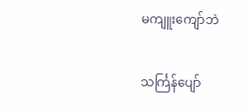မကျူးကျော်ဘဲ

သင်္ကြန်ပျော်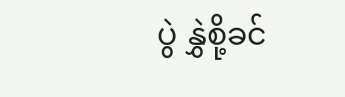ပွဲ နွှဲစို့ခင်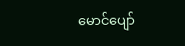မောင်ပျော်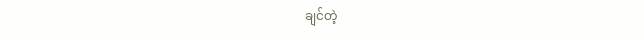ချင်တဲ့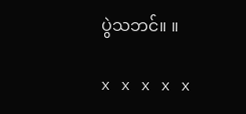ပွဲသဘင်။ ။

x x x x x